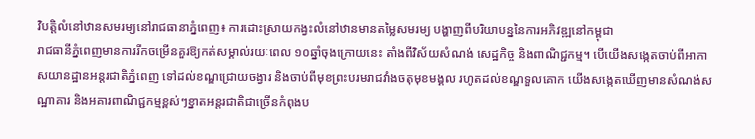វិបត្តិលំនៅឋានសមរម្យនៅរាជធានាភ្នំពេញ៖ ការដោះស្រាយកង្វះលំនៅឋានមានតម្លៃសមរម្យ បង្ហាញពីបរិយាបន្ននៃការអភិវឌ្ឍនៅកម្ពុជា
រាជធានីភ្នំពេញមានការរីកចម្រើនគួរឱ្យកត់សម្គាល់រយៈពេល ១០ឆ្នាំចុងក្រោយនេះ តាំងពីវិស័យសំណង់ សេដ្ឋកិច្ច និងពាណិជ្ជកម្ម។ បើយើងសង្កេតចាប់ពីអាកាសយានដ្ឋានអន្តរជាតិភ្នំពេញ ទៅដល់ខណ្ឌជ្រោយចង្វារ និងចាប់ពីមុខព្រះបរមរាជវាំងចតុមុខមង្គល រហូតដល់ខណ្ឌទួលគោក យើងសង្កេតឃើញមានសំណង់សណ្ឋាគារ និងអគារពាណិជ្ជកម្មខ្ពស់ៗខ្នាតអន្តរជាតិជាច្រើនកំពុងប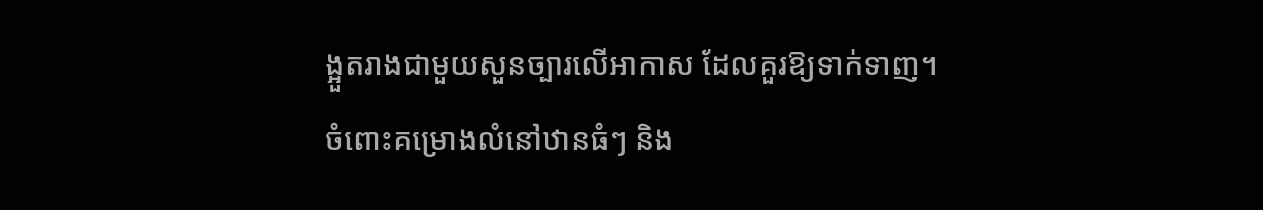ង្អួតរាងជាមួយសួនច្បារលើអាកាស ដែលគួរឱ្យទាក់ទាញ។
ចំពោះគម្រោងលំនៅឋានធំៗ និង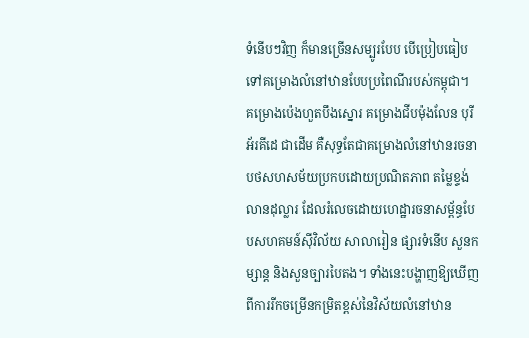ទំនើបៗវិញ ក៏មានច្រើនសម្បូរបែប បើប្រៀបធៀបទៅគម្រោងលំនៅឋានបែបប្រពៃណីរបស់កម្ពុជា។ គម្រោងប៉េងហួតបឹងស្នោរ គម្រោងជីបម៉ុងលែន បុរីអ័រគីដេ ជាដើម គឺសុទ្ធតែជាគម្រោងលំនៅឋានរចនាបថសហសម័យប្រកបដោយប្រណិតភាព តម្លៃខ្ទង់លានដុល្លារ ដែលរំលេចដោយហេដ្ឋារចនាសម្ព័ន្ធបែបសហគមន៍ស៊ីវិល័យ សាលារៀន ផ្សារទំនើប សួនកម្សាន្ត និងសួនច្បារបៃតង។ ទាំងនេះបង្ហាញឱ្យឃើញពីការរីកចម្រើនកម្រិតខ្ពស់នៃវិស័យលំនៅឋាន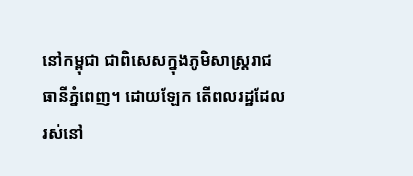នៅកម្ពុជា ជាពិសេសក្នុងភូមិសាស្ត្ររាជធានីភ្នំពេញ។ ដោយឡែក តើពលរដ្ឋដែលរស់នៅ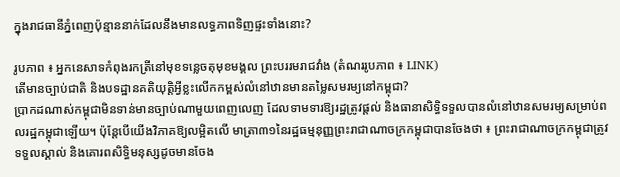ក្នុងរាជធានីភ្នំពេញប៉ុន្មាននាក់ដែលនឹងមានលទ្ធភាពទិញផ្ទះទាំងនោះ?

រូបភាព ៖ អ្នកនេសាទកំពុងរកត្រីនៅមុខទន្លេចតុមុខមង្គល ព្រះបររមរាជវាំង (តំណររូបភាព ៖ LINK)
តើមានច្បាប់ជាតិ និងបទដ្ឋានគតិយុត្តិអ្វីខ្លះលើកកម្ពស់លំនៅឋានមានតម្លៃសមរម្យនៅកម្ពុជា?
ប្រាកដណាស់កម្ពុជាមិនទាន់មានច្បាប់ណាមួយពេញលេញ ដែលទាមទារឱ្យរដ្ឋត្រូវផ្តល់ និងធានាសិទ្ធិទទួលបានលំនៅឋានសមរម្យសម្រាប់ពលរដ្ឋកម្ពុជាឡើយ។ ប៉ុន្តែបើយើងវិភាគឱ្យលម្អិតលើ មាត្រា៣១នៃរដ្ឋធម្មនុញ្ញព្រះរាជាណាចក្រកម្ពុជាបានចែងថា ៖ ព្រះរាជាណាចក្រកម្ពុជាត្រូវទទួលស្គាល់ និងគោរពសិទ្ធិមនុស្សដូចមានចែង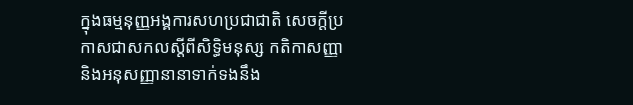ក្នុងធម្មនុញ្ញអង្គការសហប្រជាជាតិ សេចក្តីប្រកាសជាសកលស្តីពីសិទ្ធិមនុស្ស កតិកាសញ្ញា និងអនុសញ្ញានានាទាក់ទងនឹង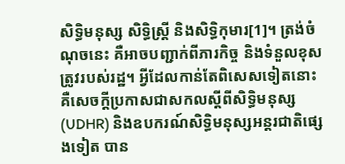សិទ្ធិមនុស្ស សិទ្ធិស្ត្រី និងសិទ្ធិកុមារ[1]។ ត្រង់ចំណុចនេះ គឺអាចបញ្ជាក់ពីភារកិច្ច និងទំនួលខុសត្រូវរបស់រដ្ឋ។ អ្វីដែលកាន់តែពិសេសទៀតនោះ គឺសេចក្តីប្រកាសជាសកលស្តីពីសិទ្ធិមនុស្ស (UDHR) និងឧបករណ៍សិទ្ធិមនុស្សអន្តរជាតិផ្សេងទៀត បាន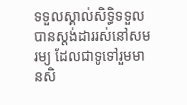ទទួលស្គាល់សិទ្ធិទទួលបានស្តង់ដាររស់នៅសមរម្យ ដែលជាទូទៅរួមមានសិ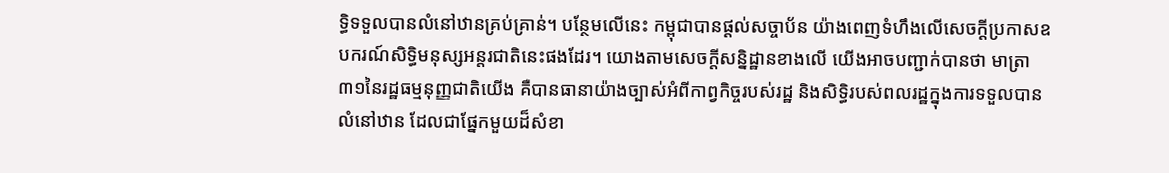ទ្ធិទទួលបានលំនៅឋានគ្រប់គ្រាន់។ បន្ថែមលើនេះ កម្ពុជាបានផ្តល់សច្ចាប័ន យ៉ាងពេញទំហឹងលើសេចក្តីប្រកាសឧបករណ៍សិទ្ធិមនុស្សអន្តរជាតិនេះផងដែរ។ យោងតាមសេចក្តីសន្និដ្ឋានខាងលើ យើងអាចបញ្ជាក់បានថា មាត្រា៣១នៃរដ្ឋធម្មនុញ្ញជាតិយើង គឺបានធានាយ៉ាងច្បាស់អំពីកាព្វកិច្ចរបស់រដ្ឋ និងសិទ្ធិរបស់ពលរដ្ឋក្នុងការទទួលបានលំនៅឋាន ដែលជាផ្នែកមួយដ៏សំខា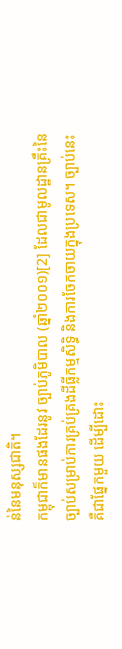ន់នៃមនុស្សជាតិ។
កម្ពុជាក៏មានផងដែរនូវ ច្បាប់ភូមិបាល (ឆ្នាំ២០០១)[2] ដែលជាមូលដ្ឋានគ្រឹះនៃច្បាប់សម្រាប់ការគ្រប់គ្រងដីធ្លីកម្មសិទ្ធិ និងការចែកចាយក្នុងប្រទេស។ ច្បាប់នេះ គឺជាផ្នែកមួយ ដើម្បីដោះ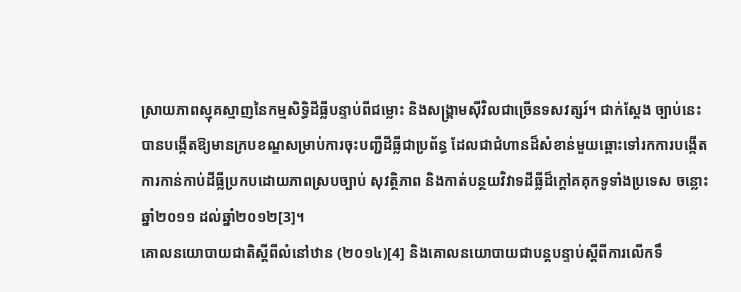ស្រាយភាពស្មុគស្មាញនៃកម្មសិទ្ធិដីធ្លីបន្ទាប់ពីជម្លោះ និងសង្គ្រាមស៊ីវិលជាច្រើនទសវត្សរ៍។ ជាក់ស្តែង ច្បាប់នេះ បានបង្កើតឱ្យមានក្របខណ្ឌសម្រាប់ការចុះបញ្ជីដីធ្លីជាប្រព័ន្ធ ដែលជាជំហានដ៏សំខាន់មួយឆ្ពោះទៅរកការបង្កើតការកាន់កាប់ដីធ្លីប្រកបដោយភាពស្របច្បាប់ សុវត្ថិភាព និងកាត់បន្ថយវិវាទដីធ្លីដ៏ក្តៅគគុកទូទាំងប្រទេស ចន្លោះឆ្នាំ២០១១ ដល់ឆ្នាំ២០១២[3]។
គោលនយោបាយជាតិស្តីពីលំនៅឋាន (២០១៤)[4] និងគោលនយោបាយជាបន្តបន្ទាប់ស្តីពីការលើកទឹ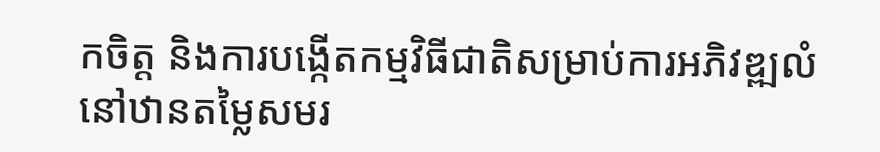កចិត្ត និងការបង្កើតកម្មវិធីជាតិសម្រាប់ការអភិវឌ្ឍលំនៅឋានតម្លៃសមរ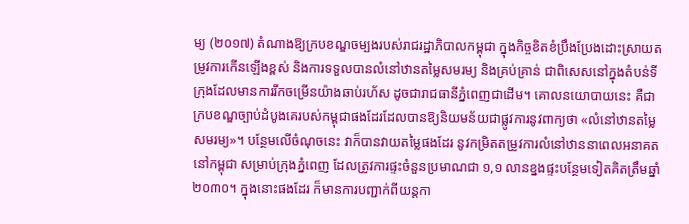ម្យ (២០១៧) តំណាងឱ្យក្របខណ្ឌចម្បងរបស់រាជរដ្ឋាភិបាលកម្ពុជា ក្នុងកិច្ចខិតខំប្រឹងប្រែងដោះស្រាយតម្រូវការកើនឡើងខ្ពស់ និងការទទួលបានលំនៅឋានតម្លៃសមរម្យ និងគ្រប់គ្រាន់ ជាពិសេសនៅក្នុងតំបន់ទីក្រុងដែលមានការរីកចម្រើនយ៉ាងឆាប់រហ័ស ដូចជារាជធានីភ្នំពេញជាដើម។ គោលនយោបាយនេះ គឺជាក្របខណ្ឌច្បាប់ដំបូងគេរបស់កម្ពុជាផងដែរដែលបានឱ្យនិយមន័យជាផ្លូវការនូវពាក្យថា «លំនៅឋានតម្លៃសមរម្យ»។ បន្ថែមលើចំណុចនេះ វាក៏បានវាយតម្លៃផងដែរ នូវកម្រិតតម្រូវការលំនៅឋាននាពេលអនាគតនៅកម្ពុជា សម្រាប់ក្រុងភ្នំពេញ ដែលត្រូវការផ្ទះចំនួនប្រមាណជា ១,១ លានខ្នងផ្ទះបន្ថែមទៀតគិតត្រឹមឆ្នាំ២០៣០។ ក្នុងនោះផងដែរ ក៏មានការបញ្ជាក់ពីយន្តកា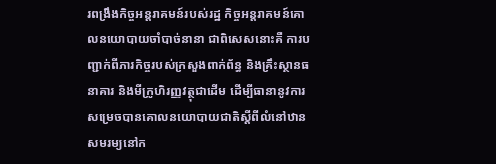រពង្រឹងកិច្ចអន្តរាគមន៍របស់រដ្ឋ កិច្ចអន្តរាគមន៍គោលនយោបាយចាំបាច់នានា ជាពិសេសនោះគឺ ការបញ្ជាក់ពីភារកិច្ចរបស់ក្រសួងពាក់ព័ន្ធ និងគ្រឹះស្ថានធនាគារ និងមីក្រូហិរញ្ញវត្ថុជាដើម ដើម្បីធានានូវការសម្រេចបានគោលនយោបាយជាតិស្តីពីលំនៅឋានសមរម្យនៅក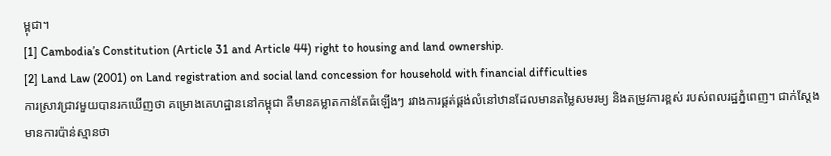ម្ពុជា។
[1] Cambodia’s Constitution (Article 31 and Article 44) right to housing and land ownership.
[2] Land Law (2001) on Land registration and social land concession for household with financial difficulties
ការស្រាវជ្រាវមួយបានរកឃើញថា គម្រោងគេហដ្ឋាននៅកម្ពុជា គឺមានគម្លាតកាន់តែធំឡើងៗ រវាងការផ្គត់ផ្គង់លំនៅឋានដែលមានតម្លៃសមរម្យ និងតម្រូវការខ្ពស់ របស់ពលរដ្ឋភ្នំពេញ។ ជាក់ស្តែងមានការប៉ាន់ស្មានថា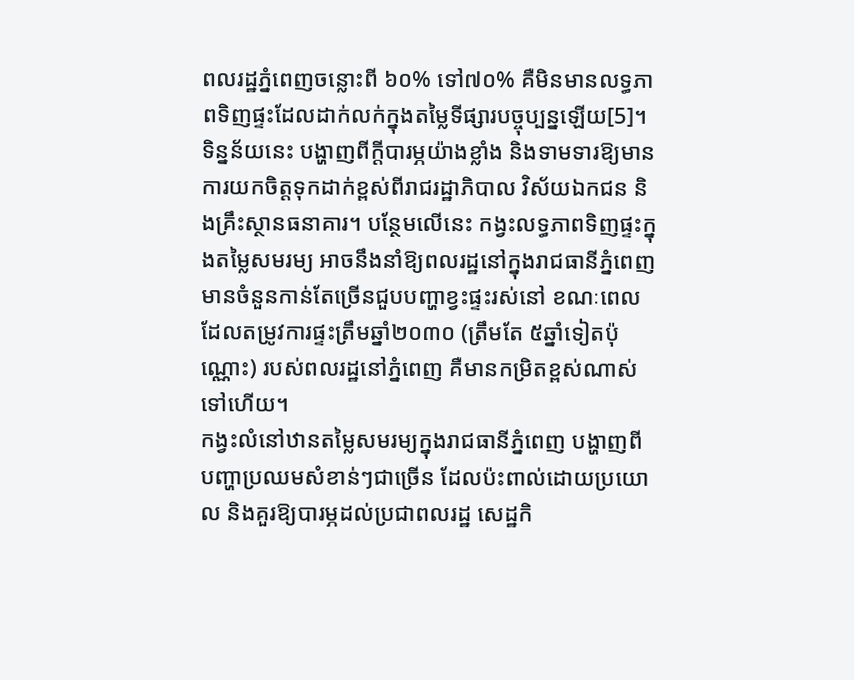ពលរដ្ឋភ្នំពេញចន្លោះពី ៦០% ទៅ៧០% គឺមិនមានលទ្ធភាពទិញផ្ទះដែលដាក់លក់ក្នុងតម្លៃទីផ្សារបច្ចុប្បន្នឡើយ[5]។ ទិន្នន័យនេះ បង្ហាញពីក្តីបារម្ភយ៉ាងខ្លាំង និងទាមទារឱ្យមានការយកចិត្តទុកដាក់ខ្ពស់ពីរាជរដ្ឋាភិបាល វិស័យឯកជន និងគ្រឹះស្ថានធនាគារ។ បន្ថែមលើនេះ កង្វះលទ្ធភាពទិញផ្ទះក្នុងតម្លៃសមរម្យ អាចនឹងនាំឱ្យពលរដ្ឋនៅក្នុងរាជធានីភ្នំពេញមានចំនួនកាន់តែច្រើនជួបបញ្ហាខ្វះផ្ទះរស់នៅ ខណៈពេលដែលតម្រូវការផ្ទះត្រឹមឆ្នាំ២០៣០ (ត្រឹមតែ ៥ឆ្នាំទៀតប៉ុណ្ណោះ) របស់ពលរដ្ឋនៅភ្នំពេញ គឺមានកម្រិតខ្ពស់ណាស់ទៅហើយ។
កង្វះលំនៅឋានតម្លៃសមរម្យក្នុងរាជធានីភ្នំពេញ បង្ហាញពីបញ្ហាប្រឈមសំខាន់ៗជាច្រើន ដែលប៉ះពាល់ដោយប្រយោល និងគួរឱ្យបារម្ភដល់ប្រជាពលរដ្ឋ សេដ្ឋកិ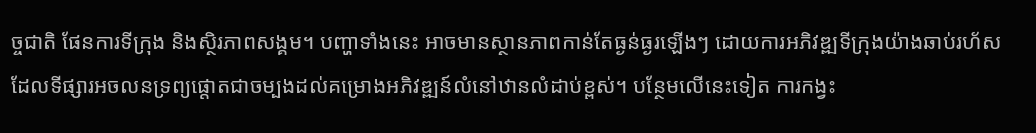ច្ចជាតិ ផែនការទីក្រុង និងស្ថិរភាពសង្គម។ បញ្ហាទាំងនេះ អាចមានស្ថានភាពកាន់តែធ្ងន់ធ្ងរឡើងៗ ដោយការអភិវឌ្ឍទីក្រុងយ៉ាងឆាប់រហ័ស ដែលទីផ្សារអចលនទ្រព្យផ្តោតជាចម្បងដល់គម្រោងអភិវឌ្ឍន៍លំនៅឋានលំដាប់ខ្ពស់។ បន្ថែមលើនេះទៀត ការកង្វះ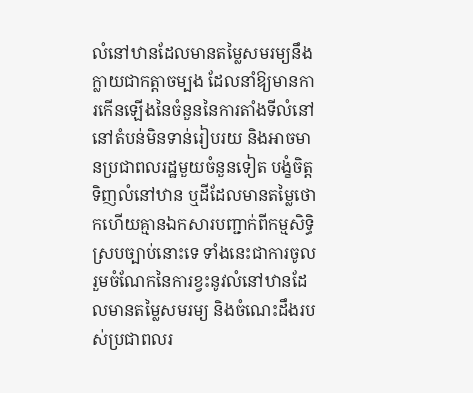លំនៅឋានដែលមានតម្លៃសមរម្យនឹងក្លាយជាកត្តាចម្បង ដែលនាំឱ្យមានការកើនឡើងនៃចំនួននៃការតាំងទីលំនៅ នៅតំបន់មិនទាន់រៀបរយ និងអាចមានប្រជាពលរដ្ឋមួយចំនួនទៀត បង្ខំចិត្តទិញលំនៅឋាន ឬដីដែលមានតម្លៃថោកហើយគ្មានឯកសារបញ្ជាក់ពីកម្មសិទ្ធិស្របច្បាប់នោះទេ ទាំងនេះជាការចូលរួមចំណែកនៃការខ្វះនូវលំនៅឋានដែលមានតម្លៃសមរម្យ និងចំណេះដឹងរបស់ប្រជាពលរ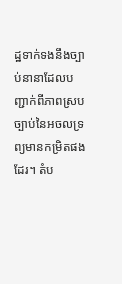ដ្ឋទាក់ទងនឹងច្បាប់នានាដែលបញ្ជាក់ពីភាពស្របច្បាប់នៃអចលទ្រព្យមានកម្រិតផងដែរ។ តំប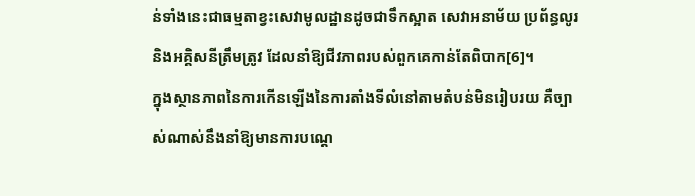ន់ទាំងនេះជាធម្មតាខ្វះសេវាមូលដ្ឋានដូចជាទឹកស្អាត សេវាអនាម័យ ប្រព័ន្ធលូរ និងអគ្គិសនីត្រឹមត្រូវ ដែលនាំឱ្យជីវភាពរបស់ពួកគេកាន់តែពិបាក[6]។
ក្នុងស្ថានភាពនៃការកើនឡើងនៃការតាំងទីលំនៅតាមតំបន់មិនរៀបរយ គឺច្បាស់ណាស់នឹងនាំឱ្យមានការបណ្តេ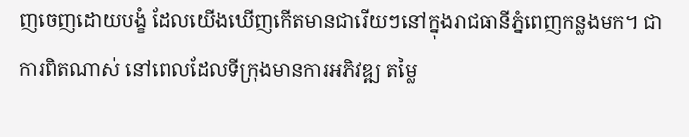ញចេញដោយបង្ខំ ដែលយើងឃើញកើតមានជារើយៗនៅក្នុងរាជធានីភ្នំពេញកន្លងមក។ ជាការពិតណាស់ នៅពេលដែលទីក្រុងមានការអភិវឌ្ឍ តម្លៃ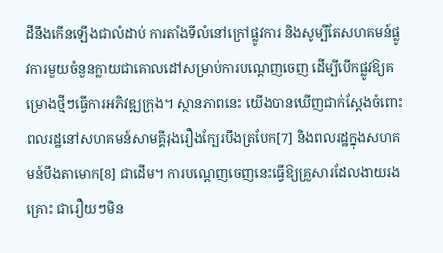ដីនឹងកើនឡើងជាលំដាប់ ការតាំងទីលំនៅក្រៅផ្លូវការ និងសូម្បីតែសហគមន៍ផ្លូវការមួយចំនួនក្លាយជាគោលដៅសម្រាប់ការបណ្តេញចេញ ដើម្បីបើកផ្លូវឱ្យគម្រោងថ្មីៗធ្វើការអភិវឌ្ឍក្រុង។ ស្ថានភាពនេះ យើងបានឃើញជាក់ស្តែងចំពោះពលរដ្ឋនៅសហគមន៍សាមគ្គីរុងរឿងក្បែរបឹងត្របែក[7] និងពលរដ្ឋក្នុងសហគមន៍បឹងតាមោក[8] ជាដើម។ ការបណ្តេញចេញនេះធ្វើឱ្យគ្រួសារដែលងាយរងគ្រោះ ជារឿយៗមិន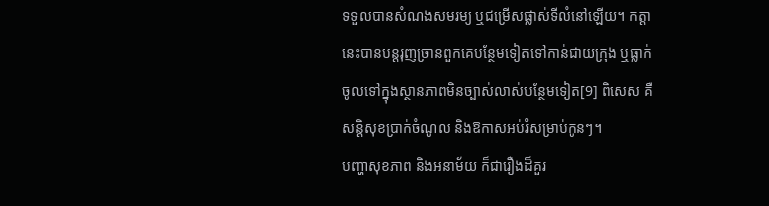ទទួលបានសំណងសមរម្យ ឬជម្រើសផ្លាស់ទីលំនៅឡើយ។ កត្តានេះបានបន្តរុញច្រានពួកគេបន្ថែមទៀតទៅកាន់ជាយក្រុង ឬធ្លាក់ចូលទៅក្នុងស្ថានភាពមិនច្បាស់លាស់បន្ថែមទៀត[9] ពិសេស គឺសន្តិសុខប្រាក់ចំណូល និងឱកាសអប់រំសម្រាប់កូនៗ។
បញ្ហាសុខភាព និងអនាម័យ ក៏ជារឿងដ៏គួរ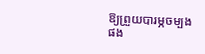ឱ្យព្រួយបារម្ភចម្បងផង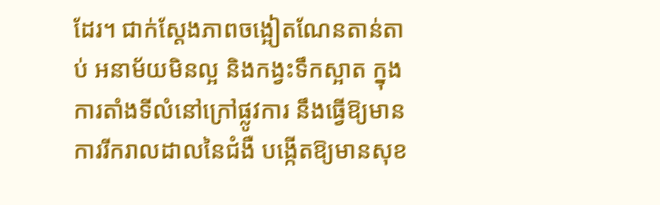ដែរ។ ជាក់ស្តែងភាពចង្អៀតណែនតាន់តាប់ អនាម័យមិនល្អ និងកង្វះទឹកស្អាត ក្នុងការតាំងទីលំនៅក្រៅផ្លូវការ នឹងធ្វើឱ្យមានការរីករាលដាលនៃជំងឺ បង្កើតឱ្យមានសុខ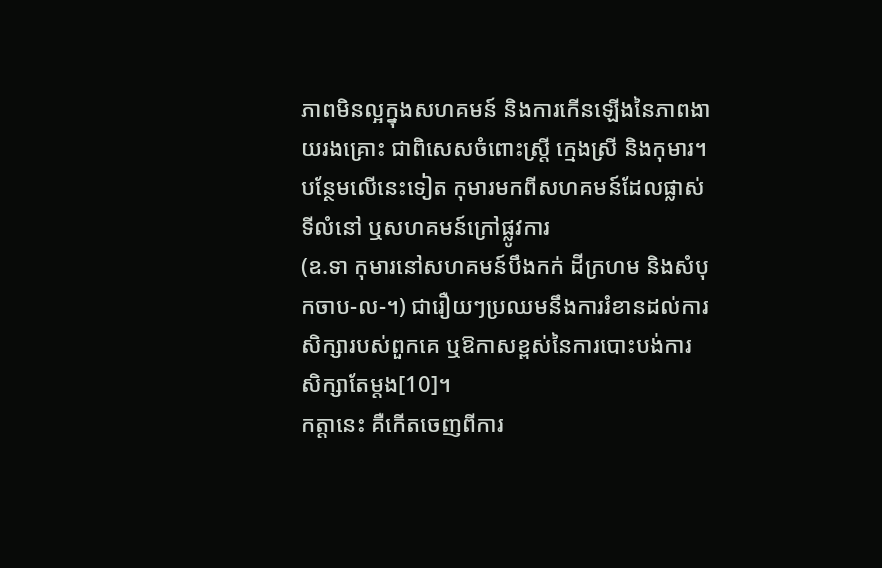ភាពមិនល្អក្នុងសហគមន៍ និងការកើនឡើងនៃភាពងាយរងគ្រោះ ជាពិសេសចំពោះស្ត្រី ក្មេងស្រី និងកុមារ។ បន្ថែមលើនេះទៀត កុមារមកពីសហគមន៍ដែលផ្លាស់ទីលំនៅ ឬសហគមន៍ក្រៅផ្លូវការ
(ឧ.ទា កុមារនៅសហគមន៍បឹងកក់ ដីក្រហម និងសំបុកចាប-ល-។) ជារឿយៗប្រឈមនឹងការរំខានដល់ការសិក្សារបស់ពួកគេ ឬឱកាសខ្ពស់នៃការបោះបង់ការសិក្សាតែម្តង[10]។
កត្តានេះ គឺកើតចេញពីការ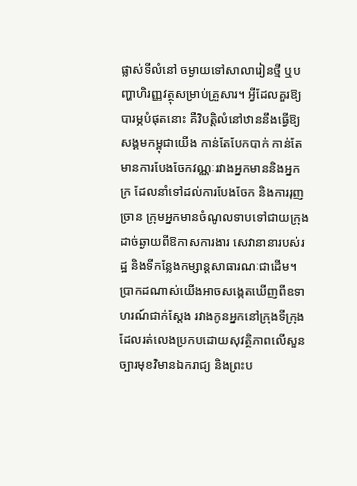ផ្លាស់ទីលំនៅ ចម្ងាយទៅសាលារៀនថ្មី ឬបញ្ហាហិរញ្ញវត្ថុសម្រាប់គ្រួសារ។ អ្វីដែលគួរឱ្យបារម្ភបំផុតនោះ គឺវិបត្តិលំនៅឋាននឹងធ្វើឱ្យសង្គមកម្ពុជាយើង កាន់តែបែកបាក់ កាន់តែមានការបែងចែកវណ្ណៈរវាងអ្នកមាននិងអ្នកក្រ ដែលនាំទៅដល់ការបែងចែក និងការរុញច្រាន ក្រុមអ្នកមានចំណូលទាបទៅជាយក្រុង ដាច់ឆ្ងាយពីឱកាសការងារ សេវានានារបស់រដ្ឋ និងទីកន្លែងកម្សាន្តសាធារណៈជាដើម។ ប្រាកដណាស់យើងអាចសង្កេតឃើញពីឧទាហរណ៍ជាក់ស្តែង រវាងកូនអ្នកនៅក្រុងទីក្រុង ដែលរត់លេងប្រកបដោយសុវត្ថិភាពលើសួនច្បារមុខវិមានឯករាជ្យ និងព្រះប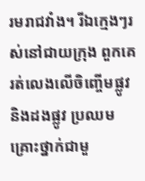រមរាជវាំង។ រីឯក្មេងៗរស់នៅជាយក្រុង ពួកគេរត់លេងលើចិញ្ចើមផ្លូវ និងដងផ្លូវ ប្រឈមគ្រោះថ្នាក់ជាមួ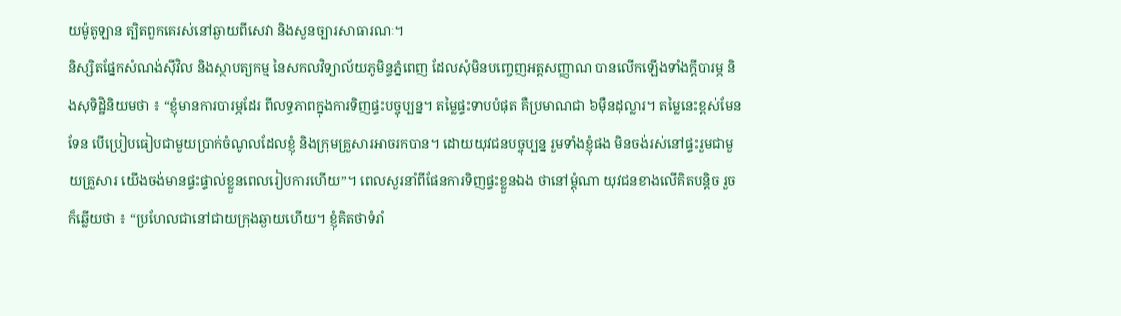យម៉ូតូឡាន ត្បិតពួកគេរស់នៅឆ្ងាយពីសេវា និងសួនច្បារសាធារណៈ។
និស្សិតផ្នែកសំណង់ស៊ីវិល និងស្ថាបត្យកម្ម នៃសកលវិទ្យាល័យភូមិន្ទភ្នំពេញ ដែលសុំមិនបញ្ចេញអត្តសញ្ញាណ បានលើកឡើងទាំងក្តីបារម្ភ និងសុទិដ្ឋិនិយមថា ៖ “ខ្ញុំមានការបារម្ភដែរ ពីលទ្ធភាពក្នុងការទិញផ្ទះបច្ចុប្បន្ន។ តម្លៃផ្ទះទាបបំផុត គឺប្រមាណជា ៦ម៉ឺនដុល្លារ។ តម្លៃនេះខ្ពស់មែនទែន បើប្រៀបធៀបជាមួយប្រាក់ចំណូលដែលខ្ញុំ និងក្រុមគ្រួសារអាចរកបាន។ ដោយយុវជនបច្ចុប្បន្ន រួមទាំងខ្ញុំផង មិនចង់រស់នៅផ្ទះរួមជាមួយគ្រួសារ យើងចង់មានផ្ទះផ្ទាល់ខ្លួនពេលរៀបការហើយ”។ ពេលសួរនាំពីផែនការទិញផ្ទះខ្លួនឯង ថានៅម្តុំណា យុវជនខាងលើគិតបន្តិច រួចក៏ឆ្លើយថា ៖ “ប្រហែលជានៅជាយក្រុងឆ្ងាយហើយ។ ខ្ញុំគិតថាទំរាំ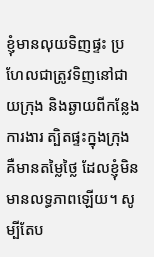ខ្ញុំមានលុយទិញផ្ទះ ប្រហែលជាត្រូវទិញនៅជាយក្រុង និងឆ្ងាយពីកន្លែងការងារ ត្បិតផ្ទះក្នុងក្រុង គឺមានតម្លៃថ្លៃ ដែលខ្ញុំមិនមានលទ្ធភាពឡើយ។ សូម្បីតែប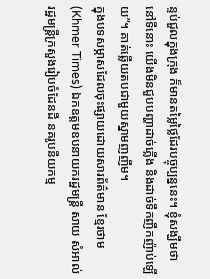ន្ទប់ជួលក្នុងក្រុង ក៏មានតម្លៃថ្លៃដែរបច្ចុប្បន្ននេះ។ ខ្ញុំសង្ឃឹមថានៅទីនោះ យើងមិនជួបបញ្ហាដាច់ភ្លើង និងដាច់ទឹកញឹកញ៉ាប់ឡើយ”។ គាត់ឆ្លើយតបជាមួយស្នាមញញឹម។
ក្នុងបទសម្ភាសដែលចុះផ្សាយដោយសារព័ត៌មាន ខ្មែរថាម (Khmer Times) ឯកឧត្តមឧបនាយករដ្ឋមន្ត្រី សាយ សំអាល់ រដ្ឋមន្ត្រីក្រសួងរៀបចំដែនដី នគរូបនីយកម្ម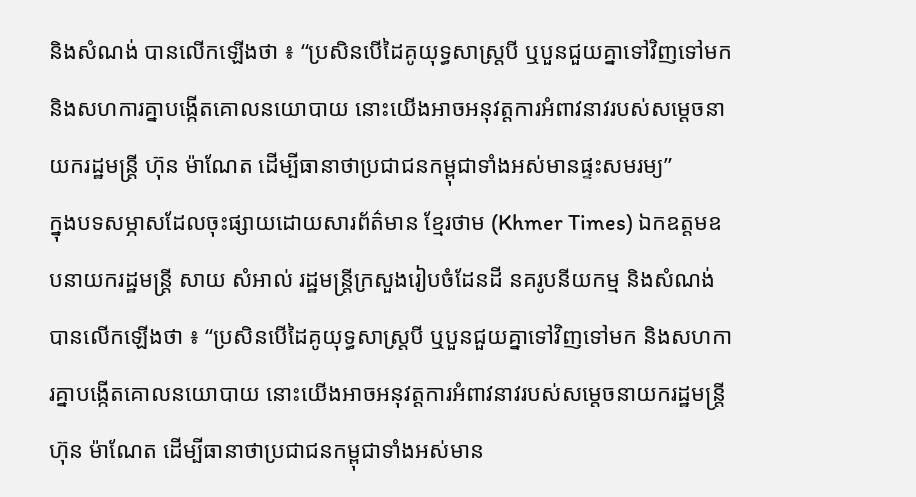និងសំណង់ បានលើកឡើងថា ៖ “ប្រសិនបើដៃគូយុទ្ធសាស្ត្របី ឬបួនជួយគ្នាទៅវិញទៅមក និងសហការគ្នាបង្កើតគោលនយោបាយ នោះយើងអាចអនុវត្តការអំពាវនាវរបស់សម្តេចនាយករដ្ឋមន្ត្រី ហ៊ុន ម៉ាណែត ដើម្បីធានាថាប្រជាជនកម្ពុជាទាំងអស់មានផ្ទះសមរម្យ”
ក្នុងបទសម្ភាសដែលចុះផ្សាយដោយសារព័ត៌មាន ខ្មែរថាម (Khmer Times) ឯកឧត្តមឧបនាយករដ្ឋមន្ត្រី សាយ សំអាល់ រដ្ឋមន្ត្រីក្រសួងរៀបចំដែនដី នគរូបនីយកម្ម និងសំណង់ បានលើកឡើងថា ៖ “ប្រសិនបើដៃគូយុទ្ធសាស្ត្របី ឬបួនជួយគ្នាទៅវិញទៅមក និងសហការគ្នាបង្កើតគោលនយោបាយ នោះយើងអាចអនុវត្តការអំពាវនាវរបស់សម្តេចនាយករដ្ឋមន្ត្រី ហ៊ុន ម៉ាណែត ដើម្បីធានាថាប្រជាជនកម្ពុជាទាំងអស់មាន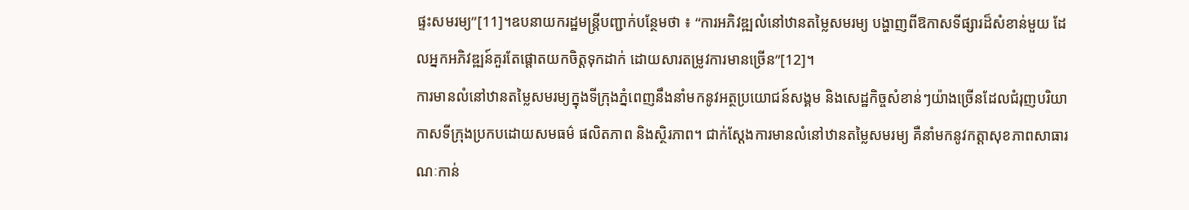ផ្ទះសមរម្យ”[11]។ឧបនាយករដ្ឋមន្ត្រីបញ្ជាក់បន្ថែមថា ៖ “ការអភិវឌ្ឍលំនៅឋានតម្លៃសមរម្យ បង្ហាញពីឱកាសទីផ្សារដ៏សំខាន់មួយ ដែលអ្នកអភិវឌ្ឍន៍គួរតែផ្តោតយកចិត្តទុកដាក់ ដោយសារតម្រូវការមានច្រើន”[12]។
ការមានលំនៅឋានតម្លៃសមរម្យក្នុងទីក្រុងភ្នំពេញនឹងនាំមកនូវអត្ថប្រយោជន៍សង្គម និងសេដ្ឋកិច្ចសំខាន់ៗយ៉ាងច្រើនដែលជំរុញបរិយាកាសទីក្រុងប្រកបដោយសមធម៌ ផលិតភាព និងស្ថិរភាព។ ជាក់ស្តែងការមានលំនៅឋានតម្លៃសមរម្យ គឺនាំមកនូវកត្តាសុខភាពសាធារណៈកាន់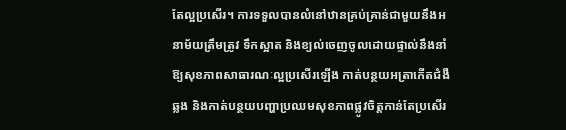តែល្អប្រសើរ។ ការទទួលបានលំនៅឋានគ្រប់គ្រាន់ជាមួយនឹងអនាម័យត្រឹមត្រូវ ទឹកស្អាត និងខ្យល់ចេញចូលដោយផ្ទាល់នឹងនាំឱ្យសុខភាពសាធារណៈល្អប្រសើរឡើង កាត់បន្ថយអត្រាកើតជំងឺឆ្លង និងកាត់បន្ថយបញ្ហាប្រឈមសុខភាពផ្លូវចិត្តកាន់តែប្រសើរ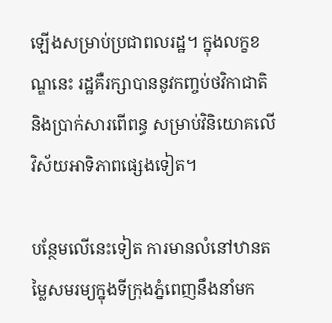ឡើងសម្រាប់ប្រជាពលរដ្ឋ។ ក្នុងលក្ខខណ្ឌនេះ រដ្ឋគឺរក្សាបាននូវកញ្ចប់ថវិកាជាតិ និងប្រាក់សារពើពន្ធ សម្រាប់វិនិយោគលើវិស័យអាទិភាពផ្សេងទៀត។

បន្ថែមលើនេះទៀត ការមានលំនៅឋានតម្លៃសមរម្យក្នុងទីក្រុងភ្នំពេញនឹងនាំមក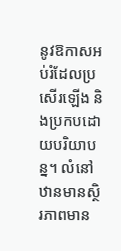នូវឱកាសអប់រំដែលប្រសើរឡើង និងប្រកបដោយបរិយាបន្ន។ លំនៅឋានមានស្ថិរភាពមាន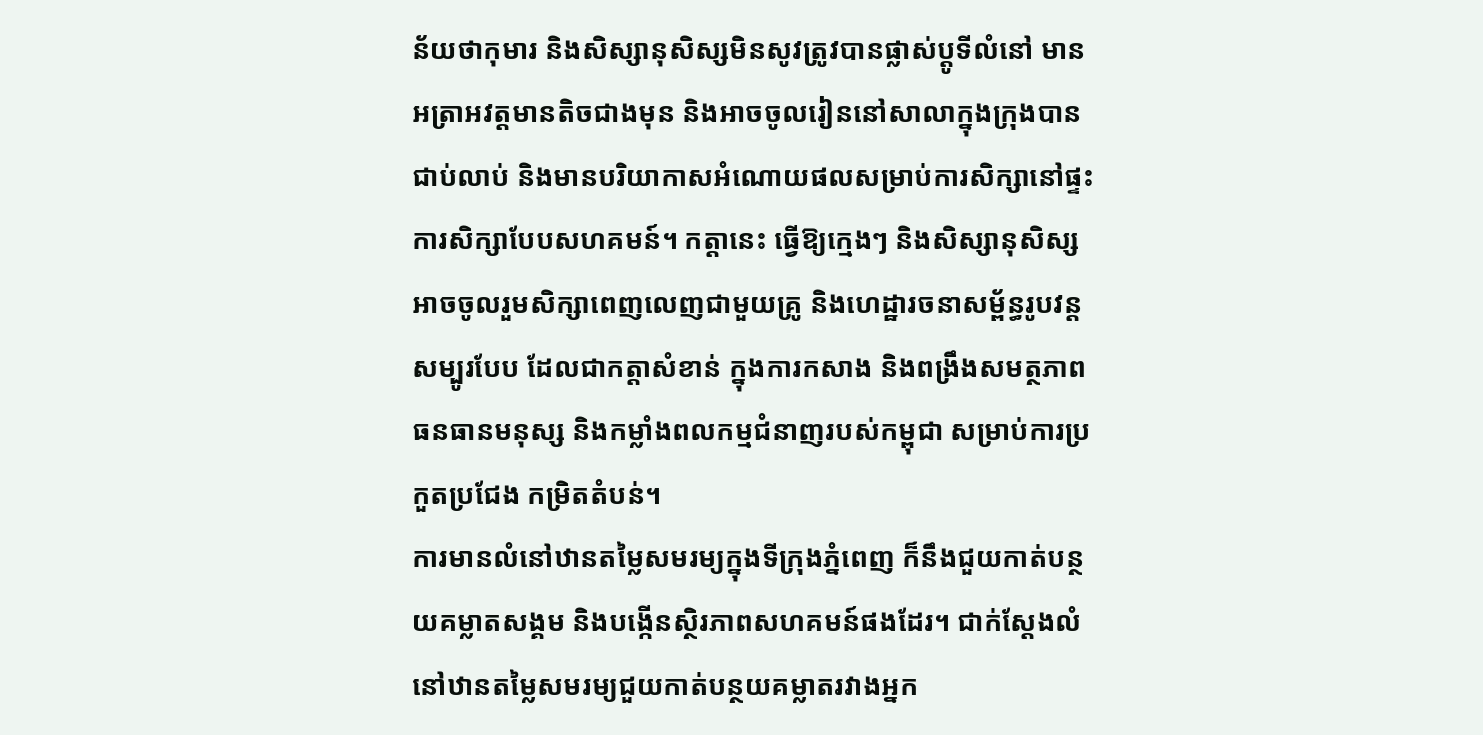ន័យថាកុមារ និងសិស្សានុសិស្សមិនសូវត្រូវបានផ្លាស់ប្តូទីលំនៅ មានអត្រាអវត្តមានតិចជាងមុន និងអាចចូលរៀននៅសាលាក្នុងក្រុងបានជាប់លាប់ និងមានបរិយាកាសអំណោយផលសម្រាប់ការសិក្សានៅផ្ទះ ការសិក្សាបែបសហគមន៍។ កត្តានេះ ធ្វើឱ្យក្មេងៗ និងសិស្សានុសិស្សអាចចូលរួមសិក្សាពេញលេញជាមួយគ្រូ និងហេដ្ឋារចនាសម្ព័ន្ធរូបវន្តសម្បូរបែប ដែលជាកត្តាសំខាន់ ក្នុងការកសាង និងពង្រឹងសមត្ថភាពធនធានមនុស្ស និងកម្លាំងពលកម្មជំនាញរបស់កម្ពុជា សម្រាប់ការប្រកួតប្រជែង កម្រិតតំបន់។
ការមានលំនៅឋានតម្លៃសមរម្យក្នុងទីក្រុងភ្នំពេញ ក៏នឹងជួយកាត់បន្ថយគម្លាតសង្គម និងបង្កើនស្ថិរភាពសហគមន៍ផងដែរ។ ជាក់ស្តែងលំនៅឋានតម្លៃសមរម្យជួយកាត់បន្ថយគម្លាតរវាងអ្នក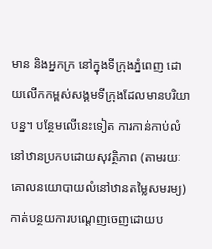មាន និងអ្នកក្រ នៅក្នុងទីក្រុងភ្នំពេញ ដោយលើកកម្ពស់សង្គមទីក្រុងដែលមានបរិយាបន្ន។ បន្ថែមលើនេះទៀត ការកាន់កាប់លំនៅឋានប្រកបដោយសុវត្ថិភាព (តាមរយៈគោលនយោបាយលំនៅឋានតម្លៃសមរម្យ) កាត់បន្ថយការបណ្តេញចេញដោយប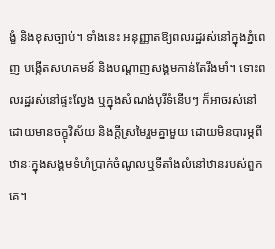ង្ខំ និងខុសច្បាប់។ ទាំងនេះ អនុញ្ញាតឱ្យពលរដ្ឋរស់នៅក្នុងភ្នំពេញ បង្កើតសហគមន៍ និងបណ្តាញសង្គមកាន់តែរឹងមាំ។ ទោះពលរដ្ឋរស់នៅផ្ទះល្វែង ឬក្នុងសំណង់បុរីទំនើបៗ ក៏អាចរស់នៅដោយមានចក្ខុវិស័យ និងក្តីស្រមៃរួមគ្នាមួយ ដោយមិនបារម្ភពីឋានៈក្នុងសង្គមទំហំប្រាក់ចំណូលឬទីតាំងលំនៅឋានរបស់ពួកគេ។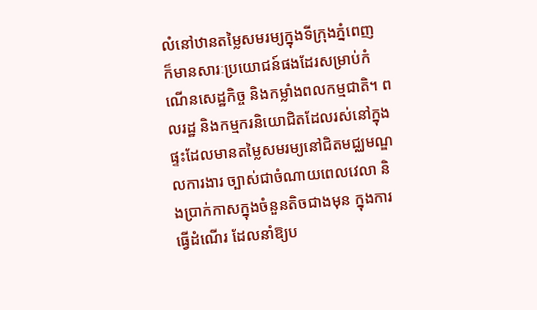លំនៅឋានតម្លៃសមរម្យក្នុងទីក្រុងភ្នំពេញ ក៏មានសារៈប្រយោជន៍ផងដែរសម្រាប់កំណើនសេដ្ឋកិច្ច និងកម្លាំងពលកម្មជាតិ។ ពលរដ្ឋ និងកម្មករនិយោជិតដែលរស់នៅក្នុងផ្ទះដែលមានតម្លៃសមរម្យនៅជិតមជ្ឈមណ្ឌលការងារ ច្បាស់ជាចំណាយពេលវេលា និងប្រាក់កាសក្នុងចំនួនតិចជាងមុន ក្នុងការធ្វើដំណើរ ដែលនាំឱ្យប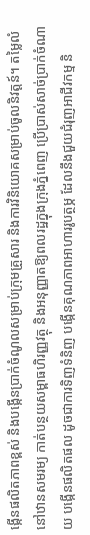ង្កើនផលិតភាពខ្ពស់ និងបង្កើនប្រាក់ចំណូលសម្រាប់ក្រុមគ្រួសារ និងការវិនិយោគសម្រាប់ចូលនិវត្តន៍។ តម្លៃលំនៅឋានសមរម្យ កាត់បន្ថយសម្ពាធហិរញ្ញវត្ថុ និងអនុញ្ញាតឱ្យពលរដ្ឋក្នុងក្រុងភ្នំពេញ ប្រើប្រាស់សាច់ប្រាក់ចំណាយ បង្កើនផលិតផល ដូចជាការទិញទំនិញ បង្កើនគុណភាពអាហាររូបត្ថម្ភ ដែលនឹងជួយជំរុញអាជីវកម្ម និ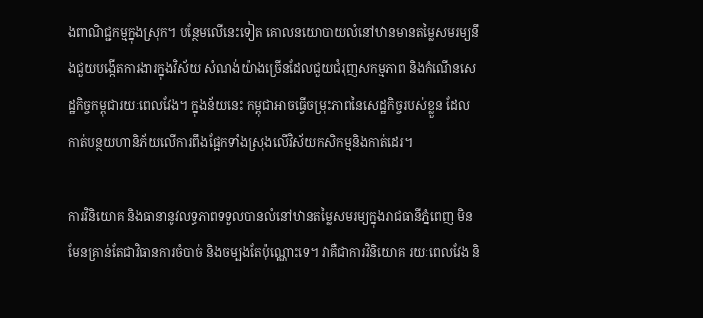ងពាណិជ្ជកម្មក្នុងស្រុក។ បន្ថែមលើនេះទៀត គោលនយោបាយលំនៅឋានមានតម្លៃសមរម្យនឹងជួយបង្កើតការងារក្នុងវិស័យ សំណង់យ៉ាងច្រើនដែលជួយជំរុញសកម្មភាព និងកំណើនសេដ្ឋកិច្ចកម្ពុជារយៈពេលវែង។ ក្នុងន័យនេះ កម្ពុជាអាចធ្វើចម្រុះភាពនៃសេដ្ឋកិច្ចរបស់ខ្លួន ដែលកាត់បន្ថយហានិភ័យលើការពឹងផ្អែកទាំងស្រុងលើវិស័យកសិកម្មនិងកាត់ដេរ។

ការវិនិយោគ និងធានានូវលទ្ធភាពទទួលបានលំនៅឋានតម្លៃសមរម្យក្នុងរាជធានីភ្នំពេញ មិនមែនគ្រាន់តែជាវិធានការចំបាច់ និងចម្បងតែប៉ុណ្ណោះទេ។ វាគឺជាការវិនិយោគ រយៈពេលវែង និ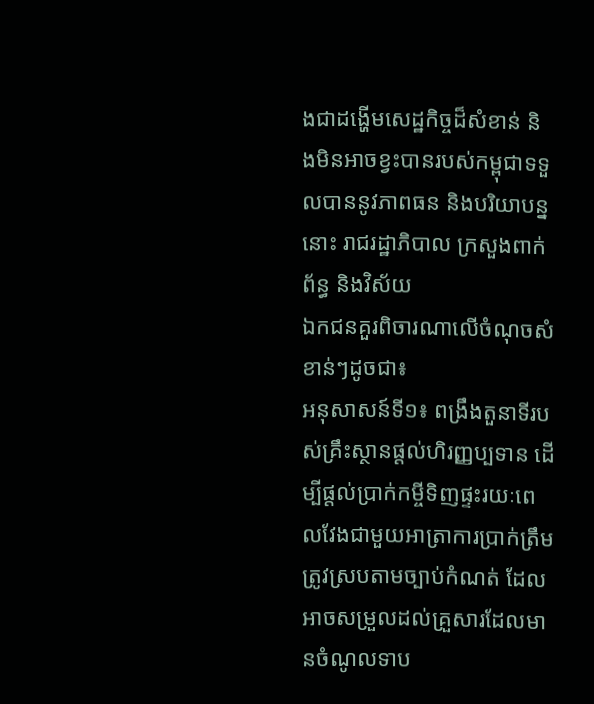ងជាដង្ហើមសេដ្ឋកិច្ចដ៏សំខាន់ និងមិនអាចខ្វះបានរបស់កម្ពុជាទទួលបាននូវភាពធន និងបរិយាបន្ននោះ រាជរដ្ឋាភិបាល ក្រសួងពាក់ព័ន្ធ និងវិស័យ
ឯកជនគួរពិចារណាលើចំណុចសំខាន់ៗដូចជា៖
អនុសាសន៍ទី១៖ ពង្រឹងតួនាទីរបស់គ្រឹះស្ថានផ្តល់ហិរញ្ញប្បទាន ដើម្បីផ្តល់ប្រាក់កម្ចីទិញផ្ទះរយៈពេលវែងជាមួយអាត្រាការប្រាក់ត្រឹមត្រូវស្របតាមច្បាប់កំណត់ ដែលអាចសម្រួលដល់គ្រួសារដែលមានចំណូលទាប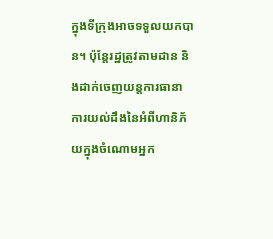ក្នុងទីក្រុងអាចទទួលយកបាន។ ប៉ុន្តែរដ្ឋត្រូវតាមដាន និងដាក់ចេញយន្តការធានា ការយល់ដឹងនៃអំពីហានិភ័យក្នុងចំណោមអ្នក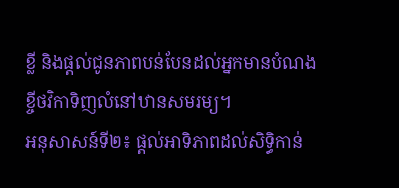ខ្លី និងផ្តល់ជូនភាពបន់បែនដល់អ្នកមានបំណងខ្ចីថវិកាទិញលំនៅឋានសមរម្យ។
អនុសាសន៍ទី២៖ ផ្តល់អាទិភាពដល់សិទ្ធិកាន់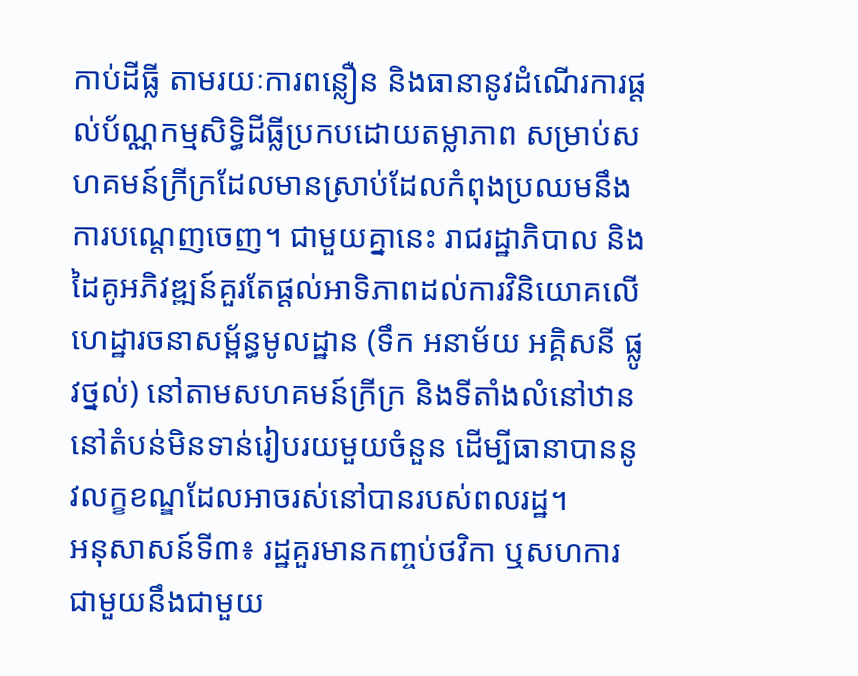កាប់ដីធ្លី តាមរយៈការពន្លឿន និងធានានូវដំណើរការផ្តល់ប័ណ្ណកម្មសិទ្ធិដីធ្លីប្រកបដោយតម្លាភាព សម្រាប់សហគមន៍ក្រីក្រដែលមានស្រាប់ដែលកំពុងប្រឈមនឹងការបណ្តេញចេញ។ ជាមួយគ្នានេះ រាជរដ្ឋាភិបាល និងដៃគូអភិវឌ្ឍន៍គួរតែផ្តល់អាទិភាពដល់ការវិនិយោគលើហេដ្ឋារចនាសម្ព័ន្ធមូលដ្ឋាន (ទឹក អនាម័យ អគ្គិសនី ផ្លូវថ្នល់) នៅតាមសហគមន៍ក្រីក្រ និងទីតាំងលំនៅឋាននៅតំបន់មិនទាន់រៀបរយមួយចំនួន ដើម្បីធានាបាននូវលក្ខខណ្ឌដែលអាចរស់នៅបានរបស់ពលរដ្ឋ។
អនុសាសន៍ទី៣៖ រដ្ឋគួរមានកញ្ចប់ថវិកា ឬសហការជាមួយនឹងជាមួយ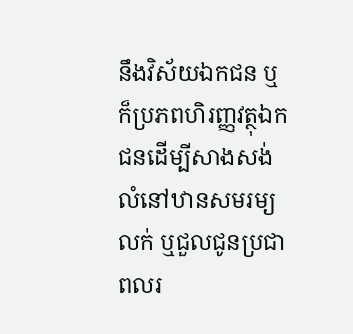នឹងវិស័យឯកជន ឬក៏ប្រភពហិរញ្ញវត្ថុឯកជនដើម្បីសាងសង់លំនៅឋានសមរម្យលក់ ឬជួលជូនប្រជាពលរ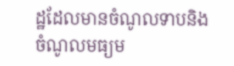ដ្ឋដែលមានចំណូលទាបនិងចំណូលមធ្យម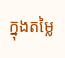ក្នុងតម្លៃ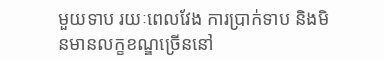មួយទាប រយៈពេលវែង ការប្រាក់ទាប និងមិនមានលក្ខខណ្ឌច្រើននៅ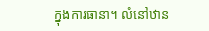ក្នុងការធានា។ លំនៅឋាន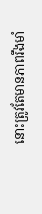នោះត្រូវតែមានភាពរឹងមាំ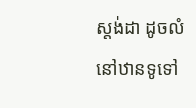ស្តង់ដា ដូចលំនៅឋានទូទៅ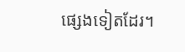ផ្សេងទៀតដែរ។